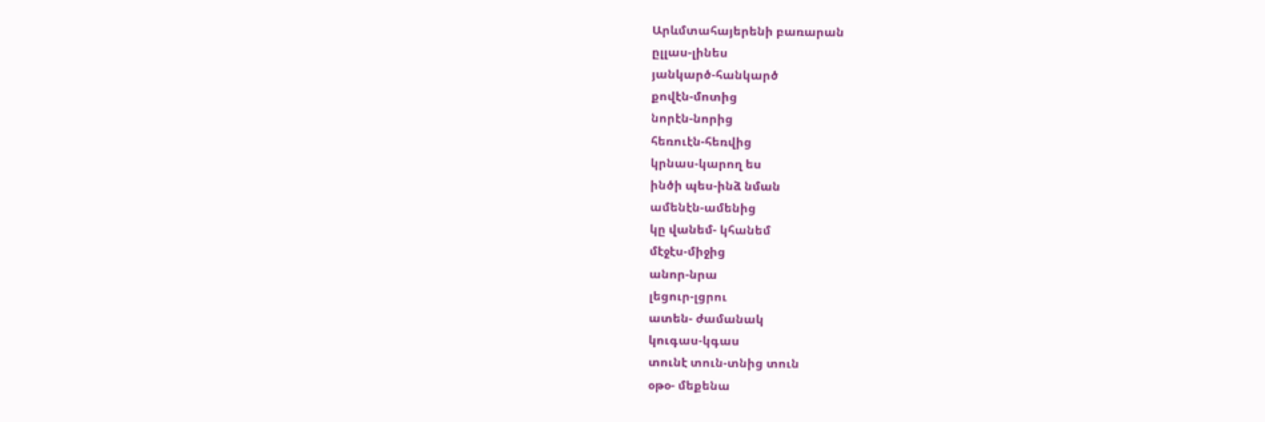Արևմտահայերենի բառարան
ըլլաս-լինես
յանկարծ-հանկարծ
քովէն-մոտից
նորէն-նորից
հեռուէն-հեռվից
կրնաս-կարող ես
ինծի պես-ինձ նման
ամենէն-ամենից
կը վանեմ- կհանեմ
մէջէս-միջից
անոր-նրա
լեցուր-լցրու
ատեն- ժամանակ
կուգաս-կգաս
տունէ տուն-տնից տուն
օթօ- մեքենա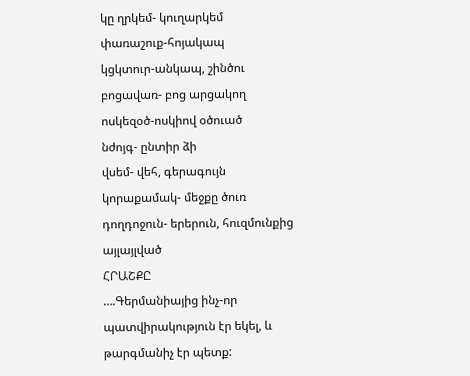կը ղրկեմ- կուղարկեմ
փառաշուք-հոյակապ
կցկտուր-անկապ, շինծու
բոցավառ- բոց արցակող
ոսկեզօծ-ոսկիով օծուած
նժոյգ- ընտիր ձի
վսեմ- վեհ, գերագույն
կորաքամակ- մեջքը ծուռ
դողդոջուն- երերուն, հուզմունքից այլայլված
ՀՐԱՇՔԸ
….Գերմանիայից ինչ-որ պատվիրակություն էր եկել, և թարգմանիչ էր պետք: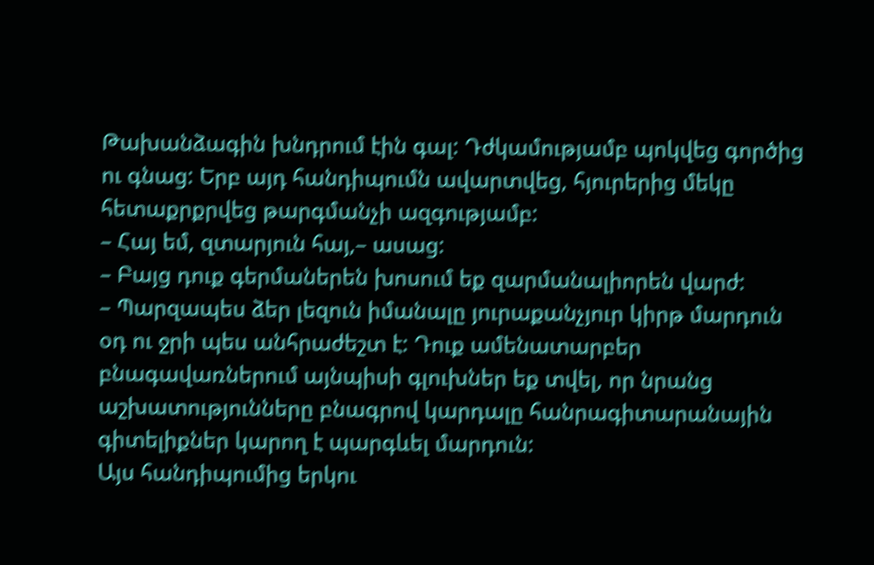Թախանձագին խնդրում էին գալ: Դժկամությամբ պոկվեց գործից ու գնաց: Երբ այդ հանդիպումն ավարտվեց, հյուրերից մեկը հետաքրքրվեց թարգմանչի ազգությամբ:
– Հայ եմ, զտարյուն հայ,– ասաց:
– Բայց դուք գերմաներեն խոսում եք զարմանալիորեն վարժ:
– Պարզապես ձեր լեզուն իմանալը յուրաքանչյուր կիրթ մարդուն օդ ու ջրի պես անհրաժեշտ է: Դուք ամենատարբեր բնագավառներում այնպիսի գլուխներ եք տվել, որ նրանց աշխատությունները բնագրով կարդալը հանրագիտարանային գիտելիքներ կարող է պարգևել մարդուն:
Այս հանդիպումից երկու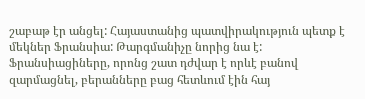շաբաթ էր անցել: Հայաստանից պատվիրակություն պետք է մեկներ Ֆրանսիա: Թարգմանիչը նորից նա է: Ֆրանսիացիները, որոնց շատ դժվար է որևէ բանով զարմացնել, բերանները բաց հետևում էին հայ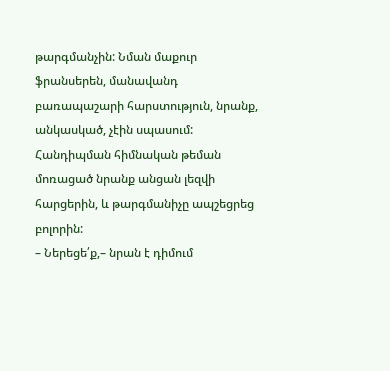թարգմանչին: Նման մաքուր ֆրանսերեն, մանավանդ բառապաշարի հարստություն, նրանք, անկասկած, չէին սպասում: Հանդիպման հիմնական թեման մոռացած նրանք անցան լեզվի հարցերին, և թարգմանիչը ապշեցրեց բոլորին:
– Ներեցե՛ք,– նրան է դիմում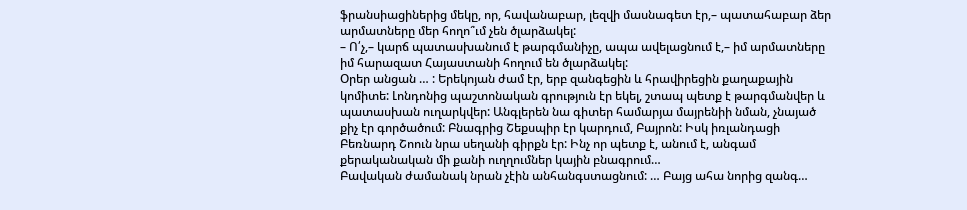ֆրանսիացիներից մեկը, որ, հավանաբար, լեզվի մասնագետ էր,– պատահաբար ձեր արմատները մեր հողո՞ւմ չեն ծլարձակել:
– Ո՛չ,– կարճ պատասխանում է թարգմանիչը, ապա ավելացնում է,– իմ արմատները իմ հարազատ Հայաստանի հողում են ծլարձակել:
Օրեր անցան … : Երեկոյան ժամ էր, երբ զանգեցին և հրավիրեցին քաղաքային կոմիտե: Լոնդոնից պաշտոնական գրություն էր եկել, շտապ պետք է թարգմանվեր և պատասխան ուղարկվեր: Անգլերեն նա գիտեր համարյա մայրենիի նման, չնայած քիչ էր գործածում: Բնագրից Շեքսպիր էր կարդում, Բայրոն: Իսկ իռլանդացի Բեռնարդ Շոուն նրա սեղանի գիրքն էր: Ինչ որ պետք է, անում է, անգամ քերականական մի քանի ուղղումներ կային բնագրում…
Բավական ժամանակ նրան չէին անհանգստացնում: … Բայց ահա նորից զանգ…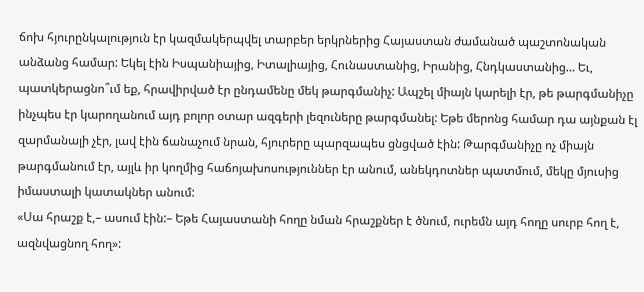ճոխ հյուրընկալություն էր կազմակերպվել տարբեր երկրներից Հայաստան ժամանած պաշտոնական անձանց համար: Եկել էին Իսպանիայից, Իտալիայից, Հունաստանից, Իրանից, Հնդկաստանից… Եւ, պատկերացնո՞ւմ եք, հրավիրված էր ընդամենը մեկ թարգմանիչ: Ապշել միայն կարելի էր, թե թարգմանիչը ինչպես էր կարողանում այդ բոլոր օտար ազգերի լեզուները թարգմանել: Եթե մերոնց համար դա այնքան էլ զարմանալի չէր, լավ էին ճանաչում նրան, հյուրերը պարզապես ցնցված էին: Թարգմանիչը ոչ միայն թարգմանում էր, այլև իր կողմից հաճոյախոսություններ էր անում, անեկդոտներ պատմում, մեկը մյուսից իմաստալի կատակներ անում:
«Սա հրաշք է,– ասում էին:– Եթե Հայաստանի հողը նման հրաշքներ է ծնում, ուրեմն այդ հողը սուրբ հող է, ազնվացնող հող»: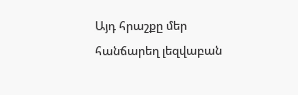Այդ հրաշքը մեր հանճարեղ լեզվաբան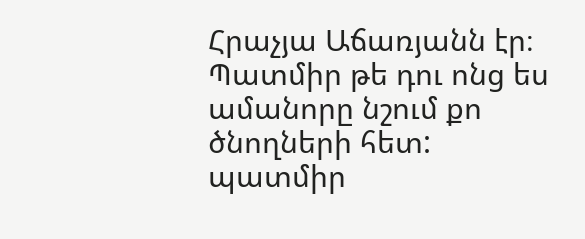Հրաչյա Աճառյանն էր։
Պատմիր թե դու ոնց ես ամանորը նշում քո ծնողների հետ:
պատմիր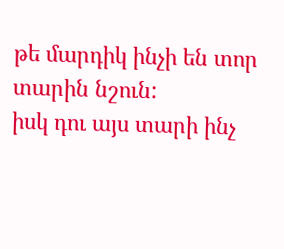թե մարդիկ ինչի են տոր տարին նշուն:
իսկ դու այս տարի ինչ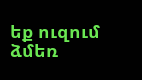եք ուզում ձմեռ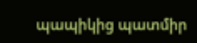պապիկից պատմիր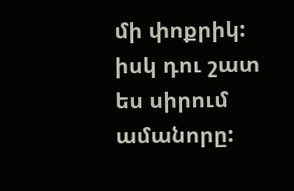մի փոքրիկ:
իսկ դու շատ ես սիրում ամանորը: